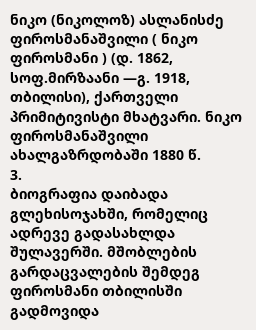ნიკო (ნიკოლოზ) ასლანისძე ფიროსმანაშვილი ( ნიკო ფიროსმანი ) (დ. 1862, სოფ.მირზაანი ―გ. 1918, თბილისი), ქართველი პრიმიტივისტი მხატვარი. ნიკო ფიროსმანაშვილი ახალგაზრდობაში 1880 წ.
3.
ბიოგრაფია დაიბადა გლეხისოჯახში, რომელიც ადრევე გადასახლდა შულავერში. მშობლების გარდაცვალების შემდეგ ფიროსმანი თბილისში გადმოვიდა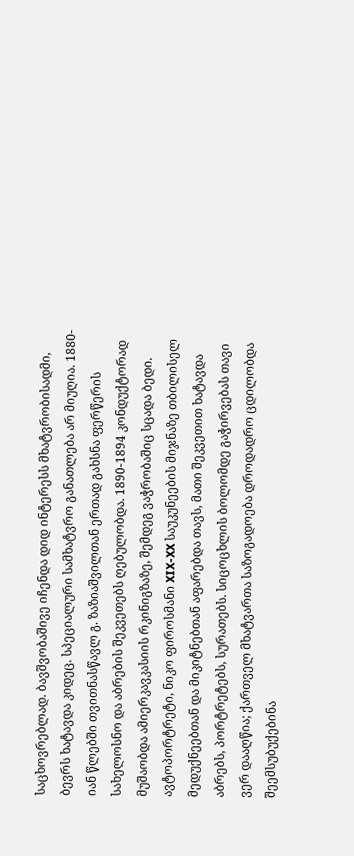საცხოვრებლად. ბავშვობაშივე იჩენდა დიდ ინტერესს მხატვრობისადმი, ბევრს ხატავდა კიდეც. სპეციალური სამხატვრო განათლება არ მიუღია. 1880-იან წლებში თვითნასწავლ გ. ზაზიაშვილთან ერთად გახსნა ფერწერის სახელოსნო და აბრების შეკვეთებს ღებულობდა. 1890-1894 კონდუქტორად მუშაობდა ამიერკავკასიის რკინიგზაზე, შემდეგ ვაჭრობაშიც სცადა ბედი.
ავტოპორტრეტი, ნიკო ფიროსმანი XIX-XX საუკუნეების მიჯნაზე თბილისელ მედუქნეებთან და მიკიტნებთან აფარებდა თავს, მათი შეკვეთით ხატავდა აბრებს, პორტრეტებს, სურათებს. სიცოცხლის ბოლომდე გაჭირვებას თავი ვერ დააღწია; ქართველ მხატვართა საზოგადოება დროდადრო ცდილობდა შეემსუბუქებინა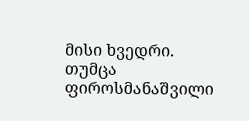მისი ხვედრი. თუმცა ფიროსმანაშვილი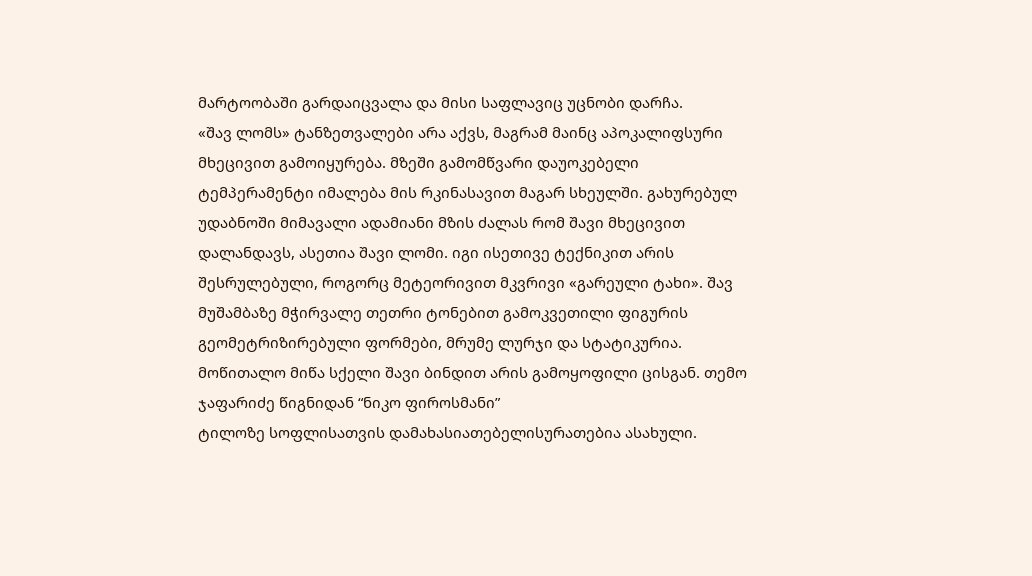მარტოობაში გარდაიცვალა და მისი საფლავიც უცნობი დარჩა.
«შავ ლომს» ტანზეთვალები არა აქვს, მაგრამ მაინც აპოკალიფსური მხეცივით გამოიყურება. მზეში გამომწვარი დაუოკებელი ტემპერამენტი იმალება მის რკინასავით მაგარ სხეულში. გახურებულ უდაბნოში მიმავალი ადამიანი მზის ძალას რომ შავი მხეცივით დალანდავს, ასეთია შავი ლომი. იგი ისეთივე ტექნიკით არის შესრულებული, როგორც მეტეორივით მკვრივი «გარეული ტახი». შავ მუშამბაზე მჭირვალე თეთრი ტონებით გამოკვეთილი ფიგურის გეომეტრიზირებული ფორმები, მრუმე ლურჯი და სტატიკურია. მოწითალო მიწა სქელი შავი ბინდით არის გამოყოფილი ცისგან. თემო ჯაფარიძე წიგნიდან “ნიკო ფიროსმანი”
ტილოზე სოფლისათვის დამახასიათებელისურათებია ასახული.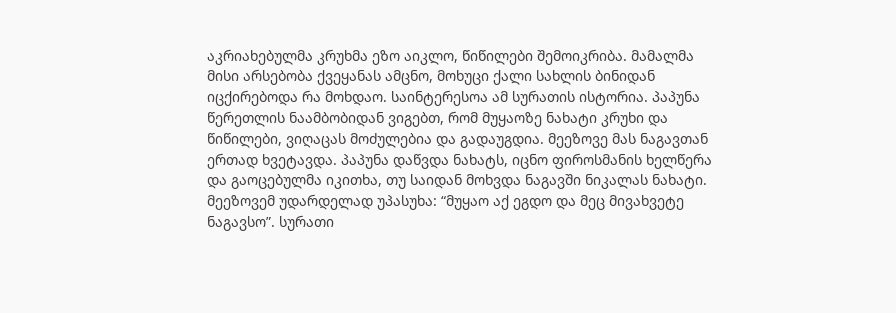აკრიახებულმა კრუხმა ეზო აიკლო, წიწილები შემოიკრიბა. მამალმა მისი არსებობა ქვეყანას ამცნო, მოხუცი ქალი სახლის ბინიდან იცქირებოდა რა მოხდაო. საინტერესოა ამ სურათის ისტორია. პაპუნა წერეთლის ნაამბობიდან ვიგებთ, რომ მუყაოზე ნახატი კრუხი და წიწილები, ვიღაცას მოძულებია და გადაუგდია. მეეზოვე მას ნაგავთან ერთად ხვეტავდა. პაპუნა დაწვდა ნახატს, იცნო ფიროსმანის ხელწერა და გაოცებულმა იკითხა, თუ საიდან მოხვდა ნაგავში ნიკალას ნახატი. მეეზოვემ უდარდელად უპასუხა: “მუყაო აქ ეგდო და მეც მივახვეტე ნაგავსო”. სურათი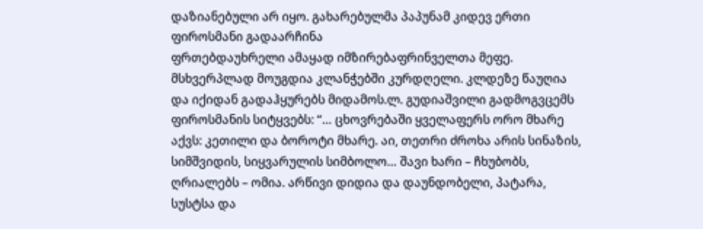დაზიანებული არ იყო. გახარებულმა პაპუნამ კიდევ ერთი ფიროსმანი გადაარჩინა
ფრთებდაუხრელი ამაყად იმზირებაფრინველთა მეფე. მსხვერპლად მოუგდია კლანჭებში კურდღელი. კლდეზე წაუღია და იქიდან გადაჰყურებს მიდამოს.ლ. გუდიაშვილი გადმოგვცემს ფიროსმანის სიტყვებს: “… ცხოვრებაში ყველაფერს ორო მხარე აქვს: კეთილი და ბოროტი მხარე. აი, თეთრი ძროხა არის სინაზის, სიმშვიდის, სიყვარულის სიმბოლო… შავი ხარი – ჩხუბობს, ღრიალებს – ომია. არწივი დიდია და დაუნდობელი, პატარა, სუსტსა და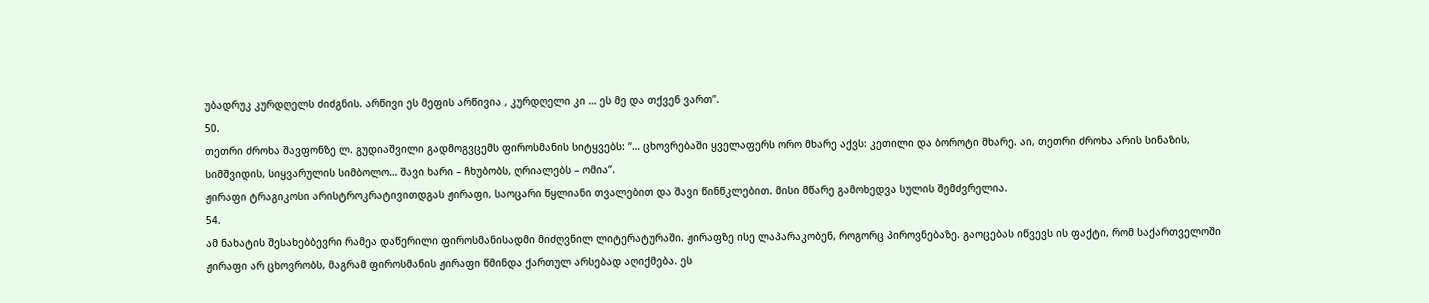უბადრუკ კურდღელს ძიძგნის. არწივი ეს მეფის არწივია , კურდღელი კი … ეს მე და თქვენ ვართ”.
50.
თეთრი ძროხა შავფონზე ლ. გუდიაშვილი გადმოგვცემს ფიროსმანის სიტყვებს: “… ცხოვრებაში ყველაფერს ორო მხარე აქვს: კეთილი და ბოროტი მხარე. აი, თეთრი ძროხა არის სინაზის, სიმშვიდის, სიყვარულის სიმბოლო… შავი ხარი – ჩხუბობს, ღრიალებს – ომია”.
ჟირაფი ტრაგიკოსი არისტროკრატივითდგას ჟირაფი, საოცარი წყლიანი თვალებით და შავი წინწკლებით. მისი მწარე გამოხედვა სულის შემძვრელია.
54.
ამ ნახატის შესახებბევრი რამეა დაწერილი ფიროსმანისადმი მიძღვნილ ლიტერატურაში. ჟირაფზე ისე ლაპარაკობენ, როგორც პიროვნებაზე. გაოცებას იწვევს ის ფაქტი, რომ საქართველოში ჟირაფი არ ცხოვრობს, მაგრამ ფიროსმანის ჟირაფი წმინდა ქართულ არსებად აღიქმება. ეს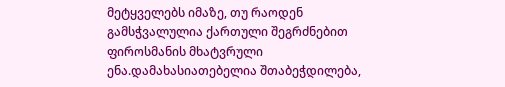მეტყველებს იმაზე, თუ რაოდენ გამსჭვალულია ქართული შეგრძნებით ფიროსმანის მხატვრული ენა.დამახასიათებელია შთაბეჭდილება,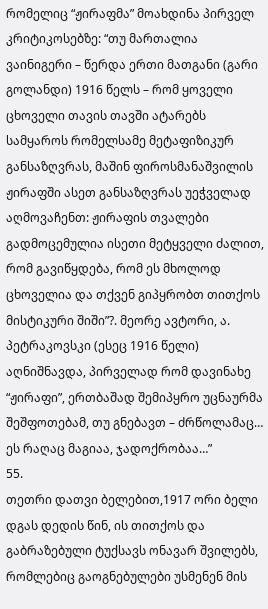რომელიც “ჟირაფმა” მოახდინა პირველ კრიტიკოსებზე: “თუ მართალია ვაინიგერი – წერდა ერთი მათგანი (გარი გოლანდი) 1916 წელს – რომ ყოველი ცხოველი თავის თავში ატარებს სამყაროს რომელსამე მეტაფიზიკურ განსაზღვრას, მაშინ ფიროსმანაშვილის ჟირაფში ასეთ განსაზღვრას უეჭველად აღმოვაჩენთ: ჟირაფის თვალები გადმოცემულია ისეთი მეტყველი ძალით, რომ გავიწყდება, რომ ეს მხოლოდ ცხოველია და თქვენ გიპყრობთ თითქოს მისტიკური შიში”?. მეორე ავტორი, ა. პეტრაკოვსკი (ესეც 1916 წელი) აღნიშნავდა, პირველად რომ დავინახე “ჟირაფი”, ერთბაშად შემიპყრო უცნაურმა შეშფოთებამ, თუ გნებავთ – ძრწოლამაც… ეს რაღაც მაგიაა, ჯადოქრობაა…”
55.
თეთრი დათვი ბელებით,1917 ორი ბელი დგას დედის წინ, ის თითქოს და გაბრაზებული ტუქსავს ონავარ შვილებს, რომლებიც გაოგნებულები უსმენენ მის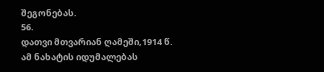შეგონებას.
56.
დათვი მთვარიან ღამეში,1914 წ. ამ ნახატის იდუმალებას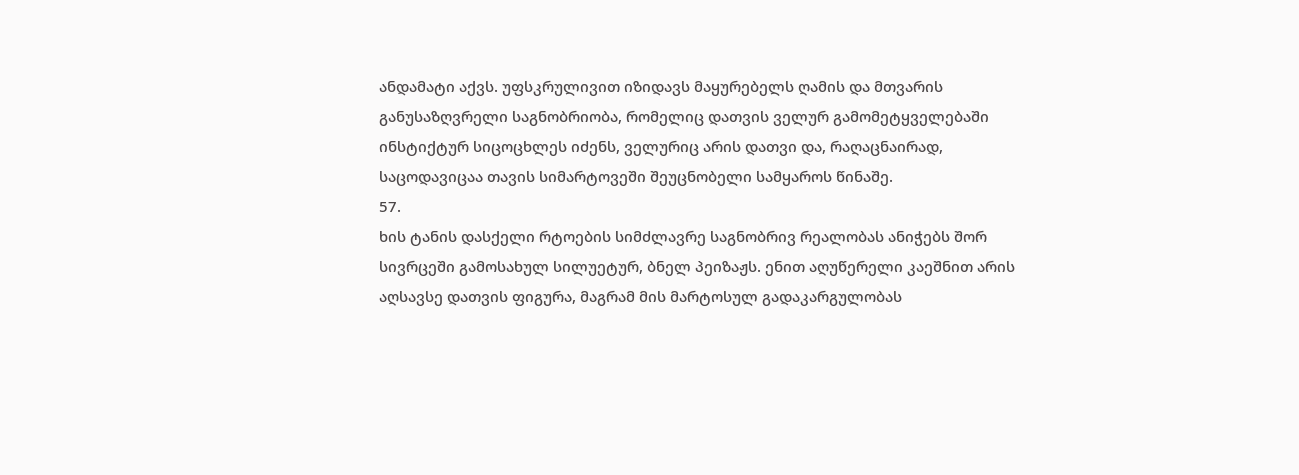ანდამატი აქვს. უფსკრულივით იზიდავს მაყურებელს ღამის და მთვარის განუსაზღვრელი საგნობრიობა, რომელიც დათვის ველურ გამომეტყველებაში ინსტიქტურ სიცოცხლეს იძენს, ველურიც არის დათვი და, რაღაცნაირად, საცოდავიცაა თავის სიმარტოვეში შეუცნობელი სამყაროს წინაშე.
57.
ხის ტანის დასქელი რტოების სიმძლავრე საგნობრივ რეალობას ანიჭებს შორ სივრცეში გამოსახულ სილუეტურ, ბნელ პეიზაჟს. ენით აღუწერელი კაეშნით არის აღსავსე დათვის ფიგურა, მაგრამ მის მარტოსულ გადაკარგულობას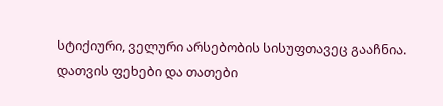სტიქიური, ველური არსებობის სისუფთავეც გააჩნია. დათვის ფეხები და თათები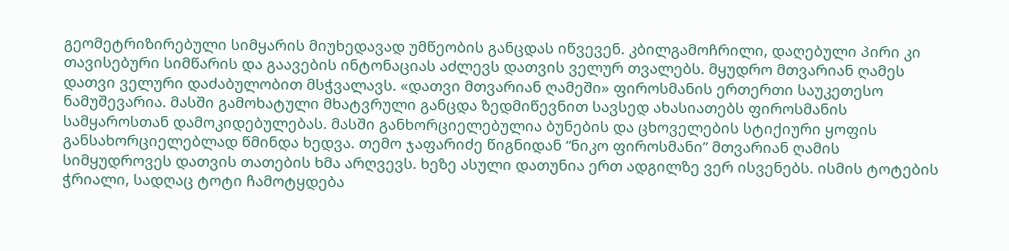გეომეტრიზირებული სიმყარის მიუხედავად უმწეობის განცდას იწვევენ. კბილგამოჩრილი, დაღებული პირი კი თავისებური სიმწარის და გაავების ინტონაციას აძლევს დათვის ველურ თვალებს. მყუდრო მთვარიან ღამეს დათვი ველური დაძაბულობით მსჭვალავს. «დათვი მთვარიან ღამეში» ფიროსმანის ერთერთი საუკეთესო ნამუშევარია. მასში გამოხატული მხატვრული განცდა ზედმიწევნით სავსედ ახასიათებს ფიროსმანის სამყაროსთან დამოკიდებულებას. მასში განხორციელებულია ბუნების და ცხოველების სტიქიური ყოფის განსახორციელებლად წმინდა ხედვა. თემო ჯაფარიძე წიგნიდან “ნიკო ფიროსმანი” მთვარიან ღამის სიმყუდროვეს დათვის თათების ხმა არღვევს. ხეზე ასული დათუნია ერთ ადგილზე ვერ ისვენებს. ისმის ტოტების ჭრიალი, სადღაც ტოტი ჩამოტყდება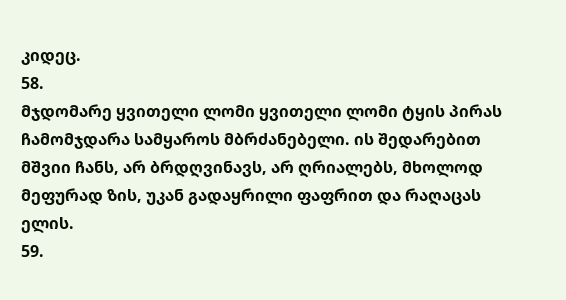კიდეც.
58.
მჯდომარე ყვითელი ლომი ყვითელი ლომი ტყის პირას ჩამომჯდარა სამყაროს მბრძანებელი. ის შედარებით მშვიი ჩანს, არ ბრდღვინავს, არ ღრიალებს, მხოლოდ მეფურად ზის, უკან გადაყრილი ფაფრით და რაღაცას ელის.
59.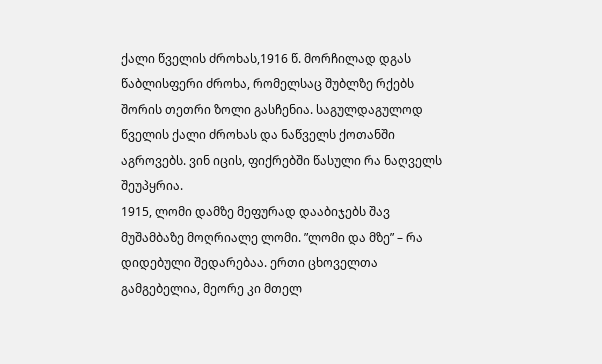ქალი წველის ძროხას,1916 წ. მორჩილად დგას წაბლისფერი ძროხა, რომელსაც შუბლზე რქებს შორის თეთრი ზოლი გასჩენია. საგულდაგულოდ წველის ქალი ძროხას და ნაწველს ქოთანში აგროვებს. ვინ იცის, ფიქრებში წასული რა ნაღველს შეუპყრია.
1915, ლომი დამზე მეფურად დააბიჯებს შავ მუშამბაზე მოღრიალე ლომი. ”ლომი და მზე” – რა დიდებული შედარებაა. ერთი ცხოველთა გამგებელია, მეორე კი მთელ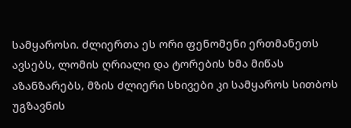სამყაროსი. ძლიერთა ეს ორი ფენომენი ერთმანეთს ავსებს, ლომის ღრიალი და ტორების ხმა მიწას აზანზარებს, მზის ძლიერი სხივები კი სამყაროს სითბოს უგზავნის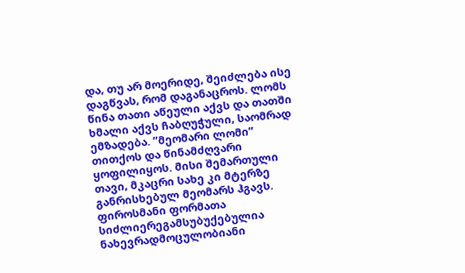და, თუ არ მოერიდე, შეიძლება ისე დაგწვას, რომ დაგანაცროს. ლომს წინა თათი აწეული აქვს და თათში ხმალი აქვს ჩაბღუჭული, საომრად ემზადება. ”მეომარი ლომი” თითქოს და წინამძღვარი ყოფილიყოს. მისი შემართული თავი, მკაცრი სახე კი მტერზე განრისხებულ მეომარს ჰგავს.
ფიროსმანი ფორმათა სიძლიერეგამსუბუქებულია ნახევრადმოცულობიანი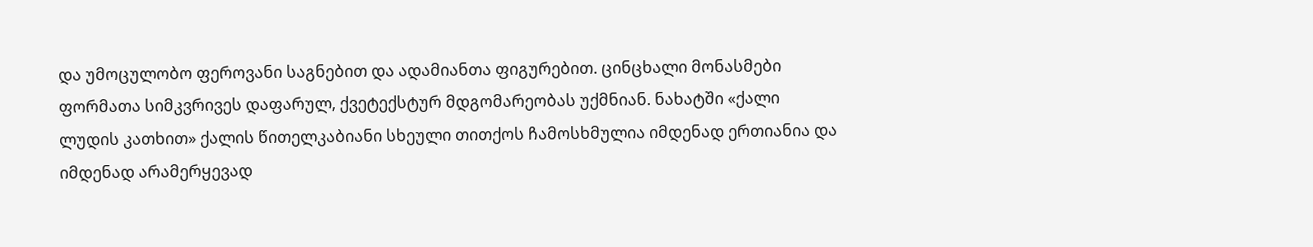და უმოცულობო ფეროვანი საგნებით და ადამიანთა ფიგურებით. ცინცხალი მონასმები ფორმათა სიმკვრივეს დაფარულ, ქვეტექსტურ მდგომარეობას უქმნიან. ნახატში «ქალი ლუდის კათხით» ქალის წითელკაბიანი სხეული თითქოს ჩამოსხმულია იმდენად ერთიანია და იმდენად არამერყევად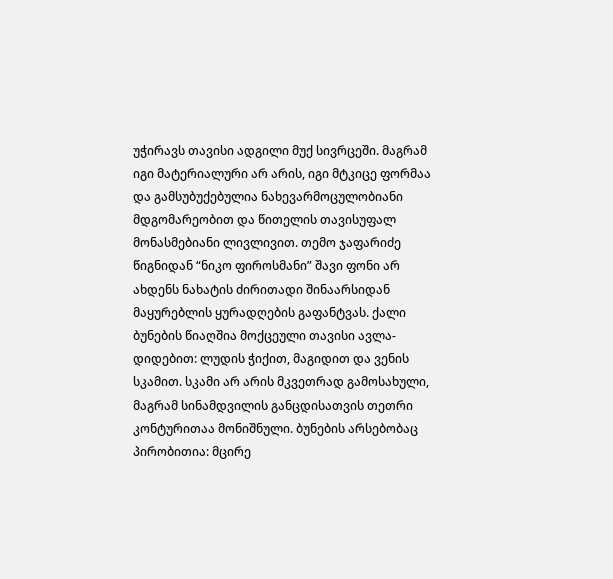უჭირავს თავისი ადგილი მუქ სივრცეში. მაგრამ იგი მატერიალური არ არის, იგი მტკიცე ფორმაა და გამსუბუქებულია ნახევარმოცულობიანი მდგომარეობით და წითელის თავისუფალ მონასმებიანი ლივლივით. თემო ჯაფარიძე წიგნიდან “ნიკო ფიროსმანი” შავი ფონი არ ახდენს ნახატის ძირითადი შინაარსიდან მაყურებლის ყურადღების გაფანტვას. ქალი ბუნების წიაღშია მოქცეული თავისი ავლა-დიდებით: ლუდის ჭიქით, მაგიდით და ვენის სკამით. სკამი არ არის მკვეთრად გამოსახული, მაგრამ სინამდვილის განცდისათვის თეთრი კონტურითაა მონიშნული. ბუნების არსებობაც პირობითია: მცირე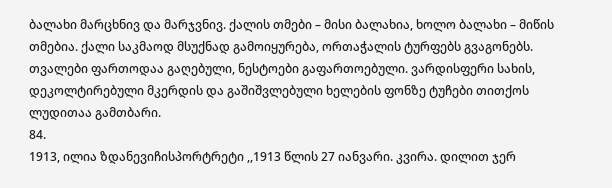ბალახი მარცხნივ და მარჯვნივ. ქალის თმები – მისი ბალახია, ხოლო ბალახი – მიწის თმებია. ქალი საკმაოდ მსუქნად გამოიყურება, ორთაჭალის ტურფებს გვაგონებს. თვალები ფართოდაა გაღებული, ნესტოები გაფართოებული. ვარდისფერი სახის, დეკოლტირებული მკერდის და გაშიშვლებული ხელების ფონზე ტუჩები თითქოს ლუდითაა გამთბარი.
84.
1913, ილია ზდანევიჩისპორტრეტი ,,1913 წლის 27 იანვარი. კვირა. დილით ჯერ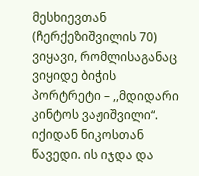მესხიევთან (ჩერქეზიშვილის 70) ვიყავი, რომლისაგანაც ვიყიდე ბიჭის პორტრეტი – ,,მდიდარი კინტოს ვაჟიშვილი“. იქიდან ნიკოსთან წავედი. ის იჯდა და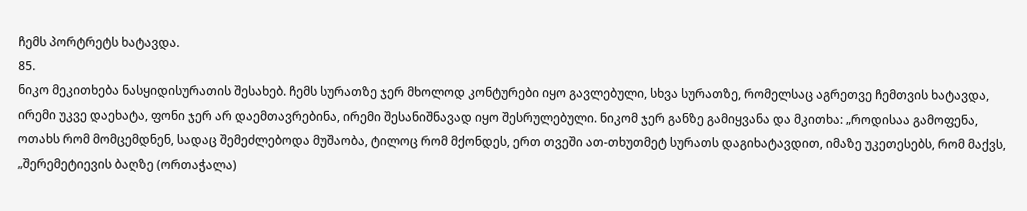ჩემს პორტრეტს ხატავდა.
85.
ნიკო მეკითხება ნასყიდისურათის შესახებ. ჩემს სურათზე ჯერ მხოლოდ კონტურები იყო გავლებული, სხვა სურათზე, რომელსაც აგრეთვე ჩემთვის ხატავდა, ირემი უკვე დაეხატა, ფონი ჯერ არ დაემთავრებინა, ირემი შესანიშნავად იყო შესრულებული. ნიკომ ჯერ განზე გამიყვანა და მკითხა: „როდისაა გამოფენა, ოთახს რომ მომცემდნენ, სადაც შემეძლებოდა მუშაობა, ტილოც რომ მქონდეს, ერთ თვეში ათ-თხუთმეტ სურათს დაგიხატავდით, იმაზე უკეთესებს, რომ მაქვს, „შერემეტიევის ბაღზე (ორთაჭალა)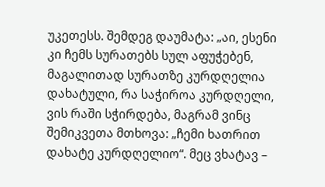უკეთესს. შემდეგ დაუმატა: „აი, ესენი კი ჩემს სურათებს სულ აფუჭებენ, მაგალითად სურათზე კურდღელია დახატული, რა საჭიროა კურდღელი, ვის რაში სჭირდება, მაგრამ ვინც შემიკვეთა მთხოვა: „ჩემი ხათრით დახატე კურდღელიო“. მეც ვხატავ –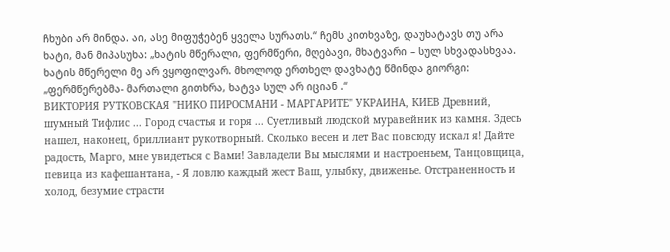ჩხუბი არ მინდა. აი, ასე მიფუჭებენ ყველა სურათს.“ ჩემს კითხვაზე, დაუხატავს თუ არა ხატი, მან მიპასუხა: „ხატის მწერალი, ფერმწერი, მღებავი, მხატვარი – სულ სხვადასხვაა. ხატის მწერელი მე არ ვყოფილვარ. მხოლოდ ერთხელ დავხატე წმინდა გიორგი: „ფერმწერებმა- მართალი გითხრა, ხატვა სულ არ იციან .“
ВИКТОРИЯ РУТКОВСКАЯ "НИКО ПИРОСМАНИ - МАРГАРИТЕ" УКРАИНА, КИЕВ Древний, шумный Тифлис ... Город счастья и горя ... Суетливый людской муравейник из камня. Здесь нашел, наконец, бриллиант рукотворный. Сколько весен и лет Вас повсюду искал я! Дайте радость, Марго, мне увидеться с Вами! Завладели Вы мыслями и настроеньем, Танцовщица, певица из кафешантана, - Я ловлю каждый жест Ваш, улыбку, движенье. Отстраненность и холод, безумие страсти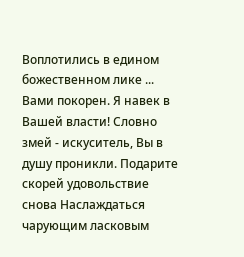Воплотились в едином божественном лике ... Вами покорен. Я навек в Вашей власти! Словно змей - искуситель, Вы в душу проникли. Подарите скорей удовольствие снова Наслаждаться чарующим ласковым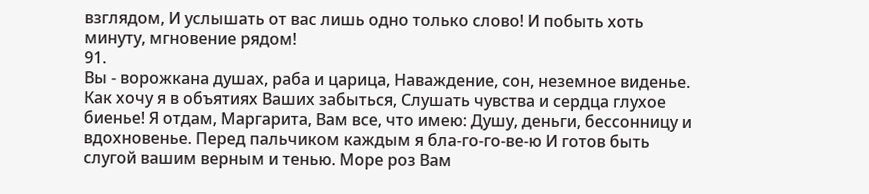взглядом, И услышать от вас лишь одно только слово! И побыть хоть минуту, мгновение рядом!
91.
Вы - ворожкана душах, раба и царица, Наваждение, сон, неземное виденье. Как хочу я в объятиях Ваших забыться, Слушать чувства и сердца глухое биенье! Я отдам, Маргарита, Вам все, что имею: Душу, деньги, бессонницу и вдохновенье. Перед пальчиком каждым я бла-го-го-ве-ю И готов быть слугой вашим верным и тенью. Море роз Вам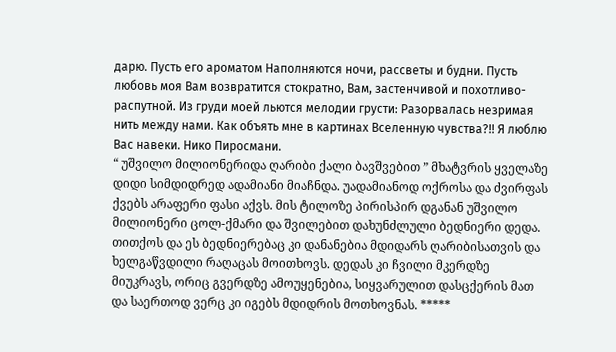дарю. Пусть его ароматом Наполняются ночи, рассветы и будни. Пусть любовь моя Вам возвратится стократно, Вам, застенчивой и похотливо-распутной. Из груди моей льются мелодии грусти: Разорвалась незримая нить между нами. Как объять мне в картинах Вселенную чувства?!! Я люблю Вас навеки. Нико Пиросмани.
“ უშვილო მილიონერიდა ღარიბი ქალი ბავშვებით ” მხატვრის ყველაზე დიდი სიმდიდრედ ადამიანი მიაჩნდა. უადამიანოდ ოქროსა და ძვირფას ქვებს არაფერი ფასი აქვს. მის ტილოზე პირისპირ დგანან უშვილო მილიონერი ცოლ-ქმარი და შვილებით დახუნძლული ბედნიერი დედა. თითქოს და ეს ბედნიერებაც კი დანანებია მდიდარს ღარიბისათვის და ხელგაწვდილი რაღაცას მოითხოვს. დედას კი ჩვილი მკერდზე მიუკრავს, ორიც გვერდზე ამოუყენებია, სიყვარულით დასცქერის მათ და საერთოდ ვერც კი იგებს მდიდრის მოთხოვნას. *****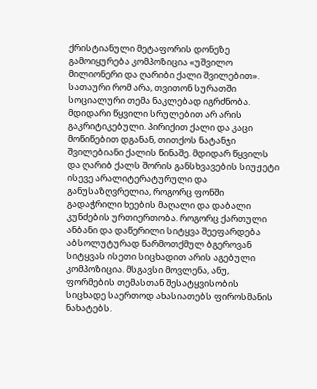ქრისტიანული მეტაფორის დონეზე გამოიყურება კომპოზიცია «უშვილო მილიონერი და ღარიბი ქალი შვილებით». სათაური რომ არა, თვითონ სურათში სოციალური თემა ნაკლებად იგრძნობა. მდიდარი წყვილი სრულებით არ არის გაკრიტიკებული. პირიქით ქალი და კაცი მოწიწებით დგანან, თითქოს ნატანჯი შვილებიანი ქალის წინაშე. მდიდარ წყვილს და ღარიბ ქალს შორის განსხვავების სიუჟეტი ისევე არალიტერატურული და განუსაზღვრელია, როგორც ფონში გადაჭრილი ხეების მაღალი და დაბალი კუნძების ურთიერთობა. როგორც ქართული ანბანი და დაწერილი სიტყვა შეეფარდება აბსოლუტურად წარმოთქმულ ბგეროვან სიტყვას ისეთი სიცხადით არის აგებული კომპოზიცია. მსგავსი მოვლენა, ანუ, ფორმების თემასთან შესატყვისობის სიცხადე საერთოდ ახასიათებს ფიროსმანის ნახატებს.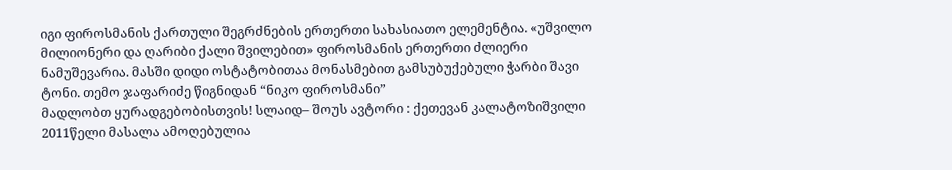იგი ფიროსმანის ქართული შეგრძნების ერთერთი სახასიათო ელემენტია. «უშვილო მილიონერი და ღარიბი ქალი შვილებით» ფიროსმანის ერთერთი ძლიერი ნამუშევარია. მასში დიდი ოსტატობითაა მონასმებით გამსუბუქებული ჭარბი შავი ტონი. თემო ჯაფარიძე წიგნიდან “ნიკო ფიროსმანი”
მადლობთ ყურადგებობისთვის! სლაიდ– შოუს ავტორი : ქეთევან კალატოზიშვილი 2011წელი მასალა ამოღებულია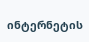ინტერნეტის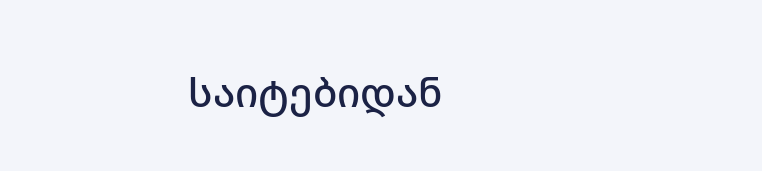საიტებიდან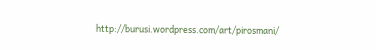http://burusi.wordpress.com/art/pirosmani/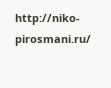http://niko-pirosmani.ru/